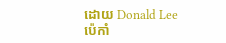ដោយ Donald Lee
ប៉េកាំ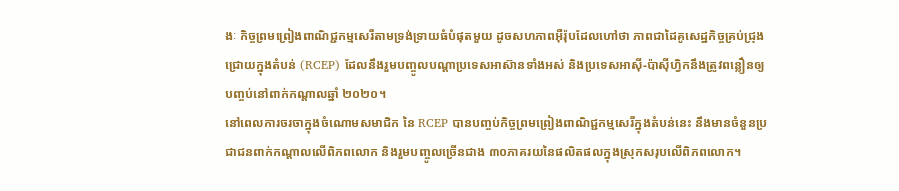ងៈ កិច្ចព្រមព្រៀងពាណិជ្ជកម្មសេរីតាមទ្រង់ទ្រាយធំបំផុតមួយ ដូចសហភាពអ៊ឺរ៉ុបដែលហៅថា ភាពជាដៃគូសេដ្ឋកិច្ចគ្រប់ជ្រុងជ្រោយក្នុងតំបន់ (RCEP) ដែលនឹងរួមបញ្ចូលបណ្តាប្រទេសអាស៊ានទាំងអស់ និងប្រទេសអាស៊ី-ប៉ាស៊ីហ្វិកនឹងត្រូវពន្លឿនឲ្យបញ្ចប់នៅពាក់កណ្តាលឆ្នាំ ២០២០។
នៅពេលការចរចាក្នុងចំណោមសមាជិក នៃ RCEP បានបញ្ចប់កិច្ចព្រមព្រៀងពាណិជ្ជកម្មសេរីក្នុងតំបន់នេះ នឹងមានចំនួនប្រជាជនពាក់កណ្តាលលើពិភពលោក និងរួមបញ្ចូលច្រើនជាង ៣០ភាគរយនៃផលិតផលក្នុងស្រុកសរុបលើពិភពលោក។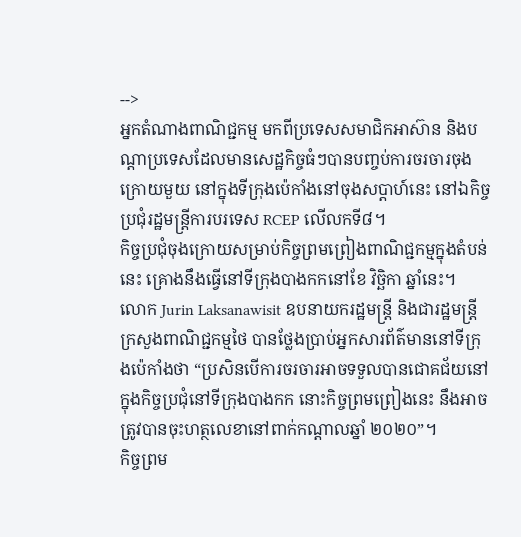-->
អ្នកតំណាងពាណិជ្ជកម្ម មកពីប្រទេសសមាជិកអាស៊ាន និងបណ្តាប្រទេសដែលមានសេដ្ឋកិច្ចធំៗបានបញ្ចប់ការចរចារចុងក្រោយមួយ នៅក្នុងទីក្រុងប៉េកាំងនៅចុងសប្តាហ៍នេះ នៅឯកិច្ចប្រជុំរដ្ឋមន្រ្តីការបរទេស RCEP លើលកទី៨។
កិច្ចប្រជុំចុងក្រោយសម្រាប់កិច្ចព្រមព្រៀងពាណិជ្ជកម្មក្នុងតំបន់នេះ គ្រោងនឹងធ្វើនៅទីក្រុងបាងកកនៅខែ វិច្ឆិកា ឆ្នាំនេះ។
លោក Jurin Laksanawisit ឧបនាយករដ្ឋមន្រ្តី និងជារដ្ឋមន្រ្តីក្រសួងពាណិជ្ជកម្មថៃ បានថ្លែងប្រាប់អ្នកសារព័ត៌មាននៅទីក្រុងប៉េកាំងថា “ប្រសិនបើការចរចារអាចទទួលបានជោគជ័យនៅក្នុងកិច្ចប្រជុំនៅទីក្រុងបាងកក នោះកិច្ចព្រមព្រៀងនេះ នឹងអាចត្រូវបានចុះហត្ថលេខានៅពាក់កណ្តាលឆ្នាំ ២០២០”។
កិច្ចព្រម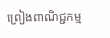ព្រៀងពាណិជ្ជកម្ម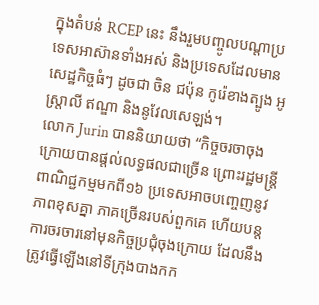ក្នុងតំបន់ RCEP នេះ នឹងរួមបញ្ចូលបណ្តាប្រទេសអាស៊ានទាំងអស់ និងប្រទេសដែលមានសេដ្ឋកិច្ចធំៗ ដូចជា ចិន ជប៉ុន កូរ៉េខាងត្បូង អូស្រ្តាលី ឥណ្ឌា និងនូវែលសេឡង់។
លោក Jurin បាននិយាយថា “កិច្ចចរចាចុងក្រោយបានផ្តល់លទ្ធផលជាច្រើន ព្រោះរដ្ឋមន្រ្តីពាណិជ្ជកម្មមកពី១៦ ប្រទេសអាចបញ្ចេញនូវភាពខុសគ្នា ភាគច្រើនរបស់ពួកគេ ហើយបន្តការចរចារនៅមុនកិច្ចប្រជុំចុងក្រោយ ដែលនឹងត្រូវធ្វើឡើងនៅទីក្រុងបាងកក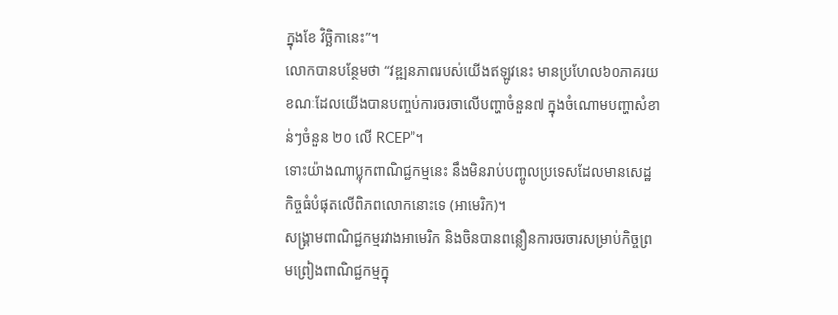ក្នុងខែ វិច្ឆិកានេះ”។
លោកបានបន្ថែមថា “វឌ្ឍនភាពរបស់យើងឥឡូវនេះ មានប្រហែល៦០ភាគរយ ខណៈដែលយើងបានបញ្ចប់ការចរចាលើបញ្ហាចំនួន៧ ក្នុងចំណោមបញ្ហាសំខាន់ៗចំនួន ២០ លើ RCEP”។
ទោះយ៉ាងណាប្លុកពាណិជ្ជកម្មនេះ នឹងមិនរាប់បញ្ចូលប្រទេសដែលមានសេដ្ឋកិច្ចធំបំផុតលើពិភពលោកនោះទេ (អាមេរិក)។
សង្គ្រាមពាណិជ្ជកម្មរវាងអាមេរិក និងចិនបានពន្លឿនការចរចារសម្រាប់កិច្ចព្រមព្រៀងពាណិជ្ជកម្មក្នុ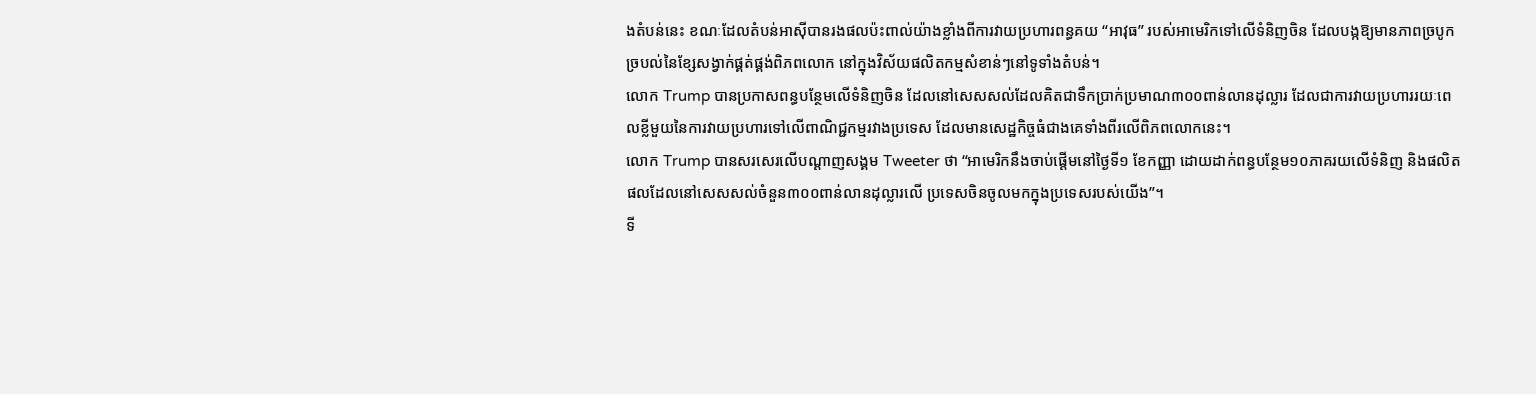ងតំបន់នេះ ខណៈដែលតំបន់អាស៊ីបានរងផលប៉ះពាល់យ៉ាងខ្លាំងពីការវាយប្រហារពន្ធគយ “អាវុធ” របស់អាមេរិកទៅលើទំនិញចិន ដែលបង្កឱ្យមានភាពច្របូកច្របល់នៃខ្សែសង្វាក់ផ្គត់ផ្គង់ពិភពលោក នៅក្នុងវិស័យផលិតកម្មសំខាន់ៗនៅទូទាំងតំបន់។
លោក Trump បានប្រកាសពន្ធបន្ថែមលើទំនិញចិន ដែលនៅសេសសល់ដែលគិតជាទឹកប្រាក់ប្រមាណ៣០០ពាន់លានដុល្លារ ដែលជាការវាយប្រហាររយៈពេលខ្លីមួយនៃការវាយប្រហារទៅលើពាណិជ្ជកម្មរវាងប្រទេស ដែលមានសេដ្ឋកិច្ចធំជាងគេទាំងពីរលើពិភពលោកនេះ។
លោក Trump បានសរសេរលើបណ្តាញសង្គម Tweeter ថា “អាមេរិកនឹងចាប់ផ្តើមនៅថ្ងៃទី១ ខែកញ្ញា ដោយដាក់ពន្ធបន្ថែម១០ភាគរយលើទំនិញ និងផលិតផលដែលនៅសេសសល់ចំនួន៣០០ពាន់លានដុល្លារលើ ប្រទេសចិនចូលមកក្នុងប្រទេសរបស់យើង”។
ទី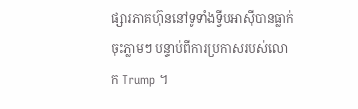ផ្សារភាគហ៊ុននៅទូទាំងទ្វីបអាស៊ីបានធ្លាក់ចុះភ្លាមៗ បន្ទាប់ពីការប្រកាសរបស់លោក Trump ។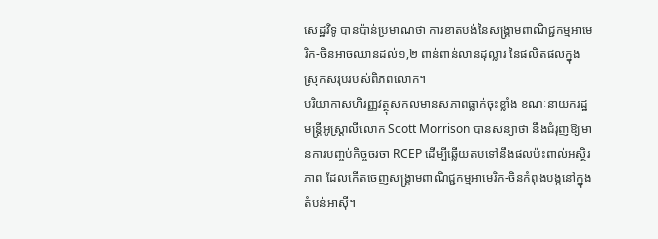សេដ្ឋវិទូ បានប៉ាន់ប្រមាណថា ការខាតបង់នៃសង្គ្រាមពាណិជ្ជកម្មអាមេរិក-ចិនអាចឈានដល់១,២ ពាន់ពាន់លានដុល្លារ នៃផលិតផលក្នុងស្រុកសរុបរបស់ពិភពលោក។
បរិយាកាសហិរញ្ញវត្ថុសកលមានសភាពធ្លាក់ចុះខ្លាំង ខណៈនាយករដ្ឋមន្រ្តីអូស្រ្តាលីលោក Scott Morrison បានសន្យាថា នឹងជំរុញឱ្យមានការបញ្ចប់កិច្ចចរចា RCEP ដើម្បីឆ្លើយតបទៅនឹងផលប៉ះពាល់អស្ថិរភាព ដែលកើតចេញសង្គ្រាមពាណិជ្ជកម្មអាមេរិក-ចិនកំពុងបង្កនៅក្នុងតំបន់អាស៊ី។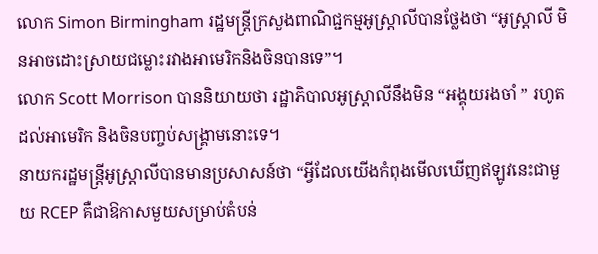លោក Simon Birmingham រដ្ឋមន្រ្តីក្រសួងពាណិជ្ជកម្មអូស្ត្រាលីបានថ្លែងថា “អូស្ត្រាលី មិនអាចដោះស្រាយជម្លោះរវាងអាមេរិកនិងចិនបានទេ”។
លោក Scott Morrison បាននិយាយថា រដ្ឋាភិបាលអូស្រ្តាលីនឹងមិន “អង្គុយរងចាំ ” រហូតដល់អាមេរិក និងចិនបញ្ចប់សង្គ្រាមនោះទេ។
នាយករដ្ឋមន្រ្តីអូស្រ្តាលីបានមានប្រសាសន៍ថា “អ្វីដែលយើងកំពុងមើលឃើញឥឡូវនេះជាមួយ RCEP គឺជាឱកាសមួយសម្រាប់តំបន់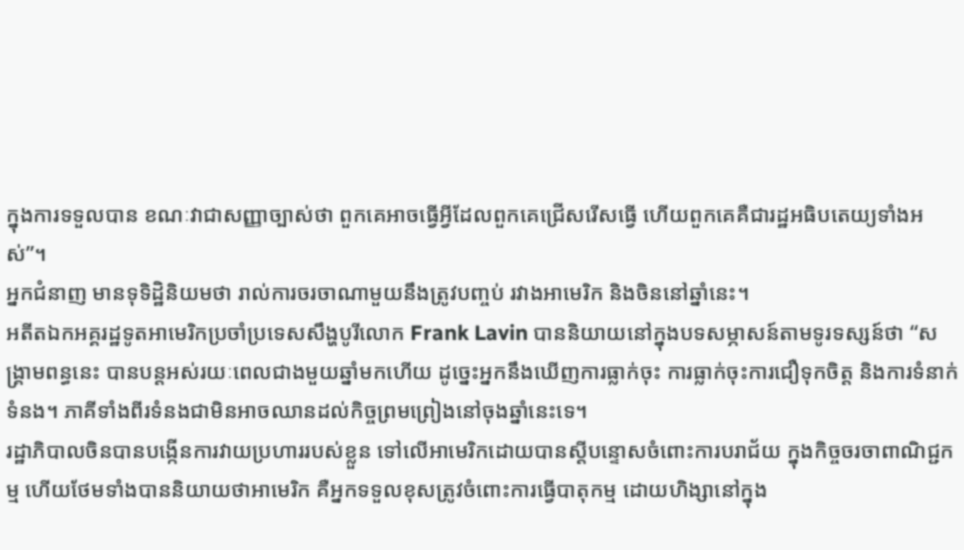ក្នុងការទទួលបាន ខណៈវាជាសញ្ញាច្បាស់ថា ពួកគេអាចធ្វើអ្វីដែលពួកគេជ្រើសរើសធ្វើ ហើយពួកគេគឺជារដ្ឋអធិបតេយ្យទាំងអស់”។
អ្នកជំនាញ មានទុទិដ្ឋិនិយមថា រាល់ការចរចាណាមួយនឹងត្រូវបញ្ចប់ រវាងអាមេរិក និងចិននៅឆ្នាំនេះ។
អតីតឯកអគ្គរដ្ឋទូតអាមេរិកប្រចាំប្រទេសសឹង្ហបូរីលោក Frank Lavin បាននិយាយនៅក្នុងបទសម្ភាសន៍តាមទូរទស្សន៍ថា “សង្គ្រាមពន្ធនេះ បានបន្តអស់រយៈពេលជាងមួយឆ្នាំមកហើយ ដូច្នេះអ្នកនឹងឃើញការធ្លាក់ចុះ ការធ្លាក់ចុះការជឿទុកចិត្ត និងការទំនាក់ទំនង។ ភាគីទាំងពីរទំនងជាមិនអាចឈានដល់កិច្ចព្រមព្រៀងនៅចុងឆ្នាំនេះទេ។
រដ្ឋាភិបាលចិនបានបង្កើនការវាយប្រហាររបស់ខ្លួន ទៅលើអាមេរិកដោយបានស្តីបន្ទោសចំពោះការបរាជ័យ ក្នុងកិច្ចចរចាពាណិជ្ជកម្ម ហើយថែមទាំងបាននិយាយថាអាមេរិក គឺអ្នកទទួលខុសត្រូវចំពោះការធ្វើបាតុកម្ម ដោយហិង្សានៅក្នុង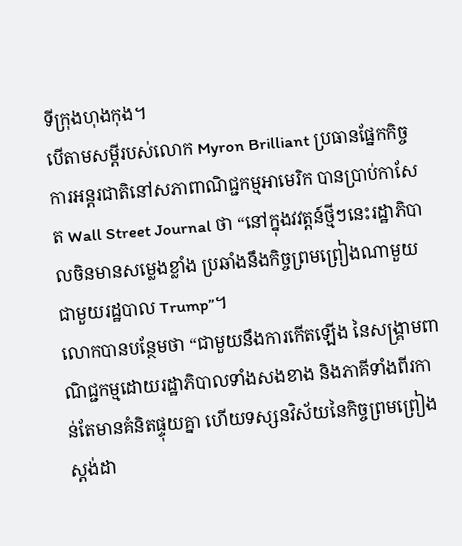ទីក្រុងហុងកុង។
បើតាមសម្តីរបស់លោក Myron Brilliant ប្រធានផ្នែកកិច្ចការអន្តរជាតិនៅសភាពាណិជ្ជកម្មអាមេរិក បានប្រាប់កាសែត Wall Street Journal ថា “នៅក្នុងវវត្តន៍ថ្មីៗនេះរដ្ឋាភិបាលចិនមានសម្លេងខ្លាំង ប្រឆាំងនឹងកិច្ចព្រមព្រៀងណាមួយជាមួយរដ្ឋបាល Trump”។
លោកបានបន្ថែមថា “ជាមួយនឹងការកើតឡើង នៃសង្រ្គាមពាណិជ្ជកម្មដោយរដ្ឋាភិបាលទាំងសងខាង និងភាគីទាំងពីរកាន់តែមានគំនិតផ្ទុយគ្នា ហើយទស្សនវិស័យនៃកិច្ចព្រមព្រៀងស្តង់ដា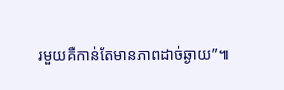រមួយគឺកាន់តែមានភាពដាច់ឆ្ងាយ”៕